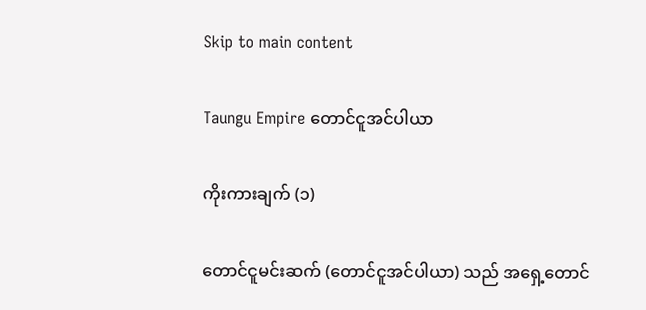Skip to main content

Taungu Empire တောင်ငူအင်ပါယာ

ကိုးကားချက် (၁)

တောင်ငူမင်းဆက် (တောင်ငူအင်ပါယာ) သည် အရှေ့တောင်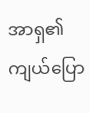အာရှ၏ ကျယ်ပြော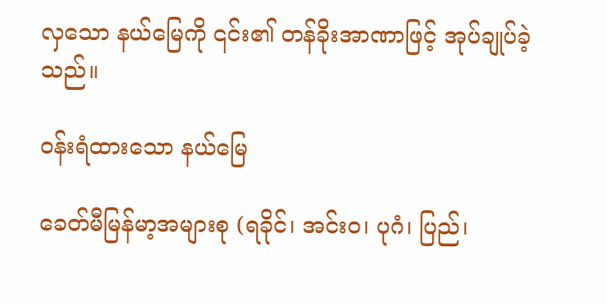လှသော နယ်မြေကို ၎င်း၏ တန်ခိုးအာဏာဖြင့် အုပ်ချုပ်ခဲ့သည်။

ဝန်းရံထားသော နယ်မြေ

ခေတ်မီမြန်မာ့အများစု (ရခိုင်၊ အင်းဝ၊ ပုဂံ၊ ပြည်၊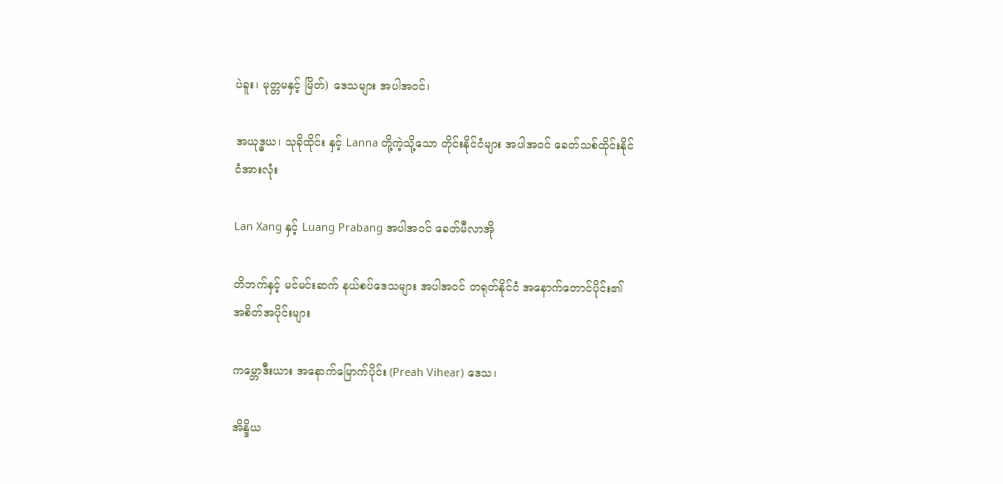ပဲခူး၊ မုတ္တမနှင့် မြိတ်) ဒေသများ အပါအဝင်၊

အယုဒ္ဓယ၊ သုခိုထိုင်း နှင့် Lanna တို့ကဲ့သို့သော တိုင်းနိုင်ငံများ အပါအဝင် ခေတ်သစ်ထိုင်းနိုင်ငံအားလုံး

Lan Xang နှင့် Luang Prabang အပါအဝင် ခေတ်မီလာအို

တိဘက်နှင့် မင်မင်းဆက် နယ်စပ်ဒေသများ အပါအဝင် တရုတ်နိုင်ငံ အနောက်တောင်ပိုင်း၏ အစိတ်အပိုင်းများ

ကမ္ဘောဒီးယား အနောက်မြောက်ပိုင်း (Preah Vihear) ဒေသ၊

အိန္ဒိယ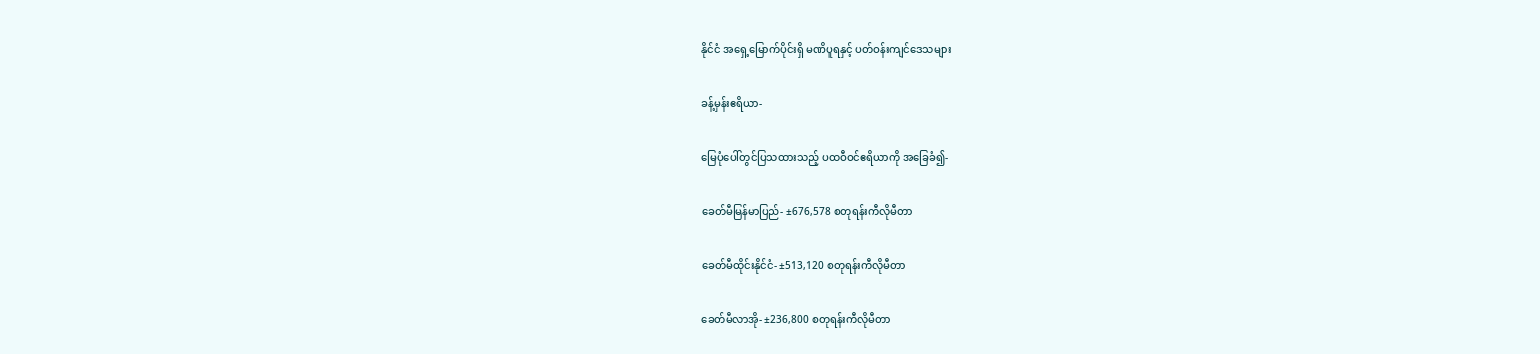နိုင်ငံ အရှေ့မြောက်ပိုင်းရှိ မဏိပူရနှင့် ပတ်ဝန်းကျင်ဒေသများ

ခန့်မှန်းဧရိယာ-

မြေပုံပေါ်တွင်ပြသထားသည့် ပထဝီဝင်ဧရိယာကို အခြေခံ၍-

ခေတ်မီမြန်မာပြည်- ±676,578 စတုရန်းကီလိုမီတာ

ခေတ်မီထိုင်းနိုင်ငံ- ±513,120 စတုရန်းကီလိုမီတာ

ခေတ်မီလာအို- ±236,800 စတုရန်းကီလိုမီတာ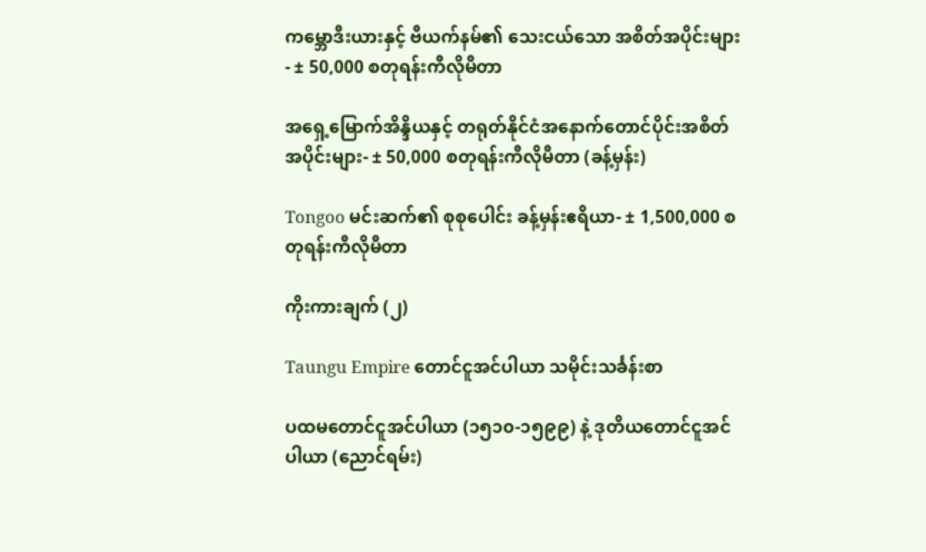ကမ္ဘောဒီးယားနှင့် ဗီယက်နမ်၏ သေးငယ်သော အစိတ်အပိုင်းများ- ± 50,000 စတုရန်းကီလိုမီတာ

အရှေ့မြောက်အိန္ဒိယနှင့် တရုတ်နိုင်ငံအနောက်တောင်ပိုင်းအစိတ်အပိုင်းများ- ± 50,000 စတုရန်းကီလိုမီတာ (ခန့်မှန်း)

Tongoo မင်းဆက်၏ စုစုပေါင်း ခန့်မှန်းဧရိယာ- ± 1,500,000 စတုရန်းကီလိုမီတာ

ကိုးကားချက် (၂)

Taungu Empire တောင်ငူအင်ပါယာ သမိုင်းသင်္ခန်းစာ

ပထမတောင်ငူအင်ပါယာ (၁၅၁၀-၁၅၉၉) နဲ့ ဒုတိယတောင်ငူအင်ပါယာ (ညောင်ရမ်း)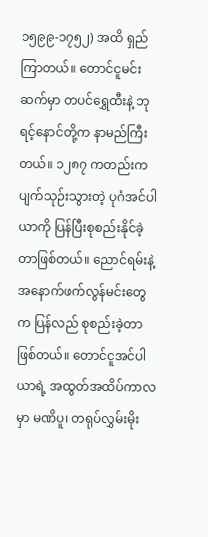၁၅၉၉-၁၇၅၂) အထိ ရှည်ကြာတယ်။ တောင်ငူမင်းဆက်မှာ တပင်ရွှေထီးနဲ့ ဘုရင့်နောင်တို့က နာမည်ကြီးတယ်။ ၁၂၈၇ ကတည်းက ပျက်သုဉ်းသွားတဲ့ ပုဂံအင်ပါယာကို ပြန်ပြီးစုစည်းနိုင်ခဲ့တာဖြစ်တယ်။ ညောင်ရမ်းနဲ့ အနောက်ဖက်လွန်မင်းတွေက ပြန်လည် စုစည်းခဲ့တာဖြစ်တယ်။ တောင်ငူအင်ပါယာရဲ့ အထွတ်အထိပ်ကာလမှာ မဏိပူ၊ တရုပ်လွှမ်းမိုး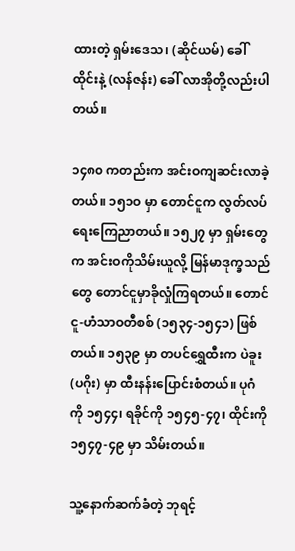ထားတဲ့ ရှမ်းဒေသ၊ (ဆိုင်ယမ်) ခေါ် ထိုင်းနဲ့ (လန်ဇန်း) ခေါ် လာအိုတို့လည်းပါတယ်။

၁၄၈၀ ကတည်းက အင်းဝကျဆင်းလာခဲ့တယ်။ ၁၅၁ဝ မှာ တောင်ငူက လွတ်လပ်ရေးကြေညာတယ်။ ၁၅၂၇ မှာ ရှမ်းတွေက အင်းဝကိုသိမ်းယူလို့ မြန်မာဒုက္ခသည်တွေ တောင်ငူမှာခိုလှုံကြရတယ်။ တောင်ငူ-ဟံသာဝတီစစ် (၁၅၃၄-၁၅၄၁) ဖြစ်တယ်။ ၁၅၃၉ မှာ တပင်ရွှေထီးက ပဲခူး (ပဂိုး) မှာ ထီးနန်းပြောင်းစံတယ်။ ပုဂံကို ၁၅၄၄၊ ရခိုင်ကို ၁၅၄၅-၄၇၊ ထိုင်းကို ၁၅၄၇-၄၉ မှာ သိမ်းတယ်။

သူ့နောက်ဆက်ခံတဲ့ ဘုရင့်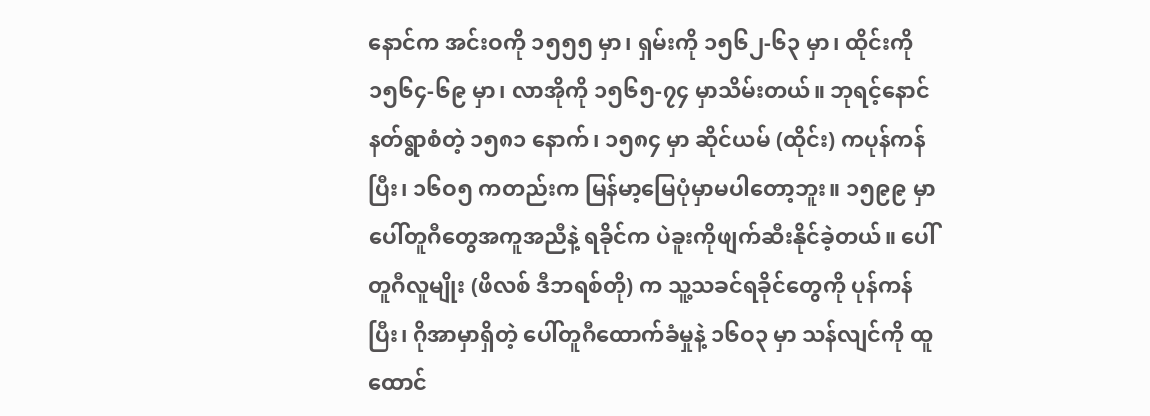နောင်က အင်းဝကို ၁၅၅၅ မှာ၊ ရှမ်းကို ၁၅၆၂-၆၃ မှာ၊ ထိုင်းကို ၁၅၆၄-၆၉ မှာ၊ လာအိုကို ၁၅၆၅-၇၄ မှာသိမ်းတယ်။ ဘုရင့်နောင်နတ်ရွာစံတဲ့ ၁၅၈၁ နောက်၊ ၁၅၈၄ မှာ ဆိုင်ယမ် (ထိုင်း) ကပုန်ကန်ပြီး၊ ၁၆ဝ၅ ကတည်းက မြန်မာ့မြေပုံမှာမပါတော့ဘူး။ ၁၅၉၉ မှာ ပေါ်တူဂီတွေအကူအညီနဲ့ ရခိုင်က ပဲခူးကိုဖျက်ဆီးနိုင်ခဲ့တယ်။ ပေါ်တူဂီလူမျိုး (ဖိလစ် ဒီဘရစ်တို) က သူ့သခင်ရခိုင်တွေကို ပုန်ကန်ပြီး၊ ဂိုအာမှာရှိတဲ့ ပေါ်တူဂီထောက်ခံမှုနဲ့ ၁၆ဝ၃ မှာ သန်လျင်ကို ထူထောင်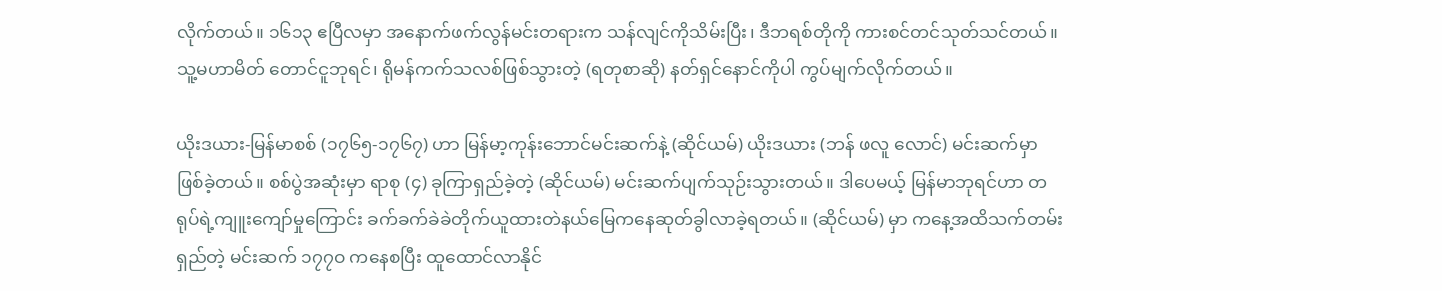လိုက်တယ်။ ၁၆၁၃ ဧပြီလမှာ အနောက်ဖက်လွန်မင်းတရားက သန်လျင်ကိုသိမ်းပြီး၊ ဒီဘရစ်တိုကို ကားစင်တင်သုတ်သင်တယ်။ သူ့မဟာမိတ် တောင်ငူဘုရင်၊ ရိုမန်ကက်သလစ်ဖြစ်သွားတဲ့ (ရတုစာဆို) နတ်ရှင်နောင်ကိုပါ ကွပ်မျက်လိုက်တယ်။

ယိုးဒယား-မြန်မာစစ် (၁၇၆၅-၁၇၆၇) ဟာ မြန်မာ့ကုန်းဘောင်မင်းဆက်နဲ့ (ဆိုင်ယမ်) ယိုးဒယား (ဘန် ဖလူ လောင်) မင်းဆက်မှာ ဖြစ်ခဲ့တယ်။ စစ်ပွဲအဆုံးမှာ ရာစု (၄) ခုကြာရှည်ခဲ့တဲ့ (ဆိုင်ယမ်) မင်းဆက်ပျက်သုဉ်းသွားတယ်။ ဒါပေမယ့် မြန်မာဘုရင်ဟာ တရုပ်ရဲ့ကျူးကျော်မှုကြောင်း ခက်ခက်ခဲခဲတိုက်ယူထားတဲနယ်မြေကနေဆုတ်ခွါလာခဲ့ရတယ်။ (ဆိုင်ယမ်) မှာ ကနေ့အထိသက်တမ်းရှည်တဲ့ မင်းဆက် ၁၇၇ဝ ကနေစပြီး ထူထောင်လာနိုင်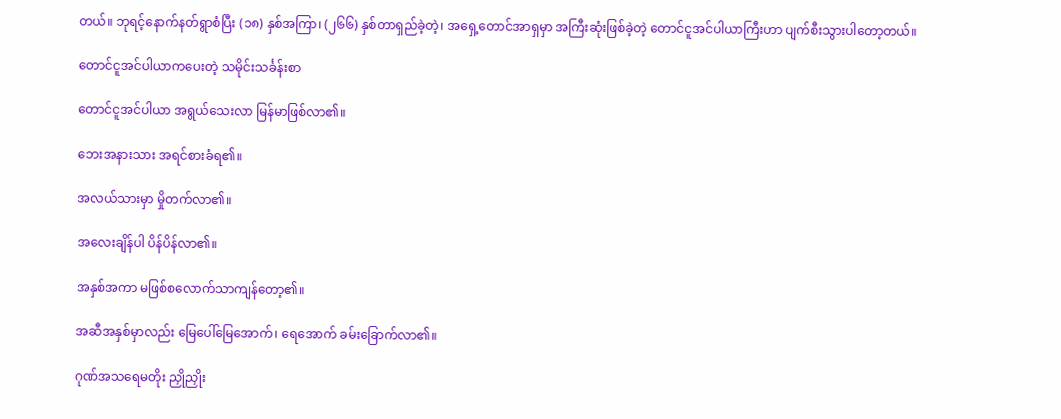တယ်။ ဘုရင့်နောက်နတ်ရွာစံပြီး (၁၈) နှစ်အကြာ၊ (၂၆၆) နှစ်တာရှည်ခဲ့တဲ့၊ အရှေ့တောင်အာရှမှာ အကြီးဆုံးဖြစ်ခဲ့တဲ့ တောင်ငူအင်ပါယာကြီးဟာ ပျက်စီးသွားပါတော့တယ်။

တောင်ငူအင်ပါယာကပေးတဲ့ သမိုင်းသင်္ခန်းစာ

တောင်ငူအင်ပါယာ အရွယ်သေးလာ မြန်မာဖြစ်လာ၏။

ဘေးအနားသား အရင်စားခံရ၏။

အလယ်သားမှာ မှိုတက်လာ၏။

အလေးချိန်ပါ ပိန်ပိန်လာ၏။

အနှစ်အကာ မဖြစ်စလောက်သာကျန်တော့၏။

အဆီအနှစ်မှာလည်း မြေပေါ်မြေအောက်၊ ရေအောက် ခမ်းခြောက်လာ၏။

ဂုဏ်အသရေမတိုး ညှိုညှိုး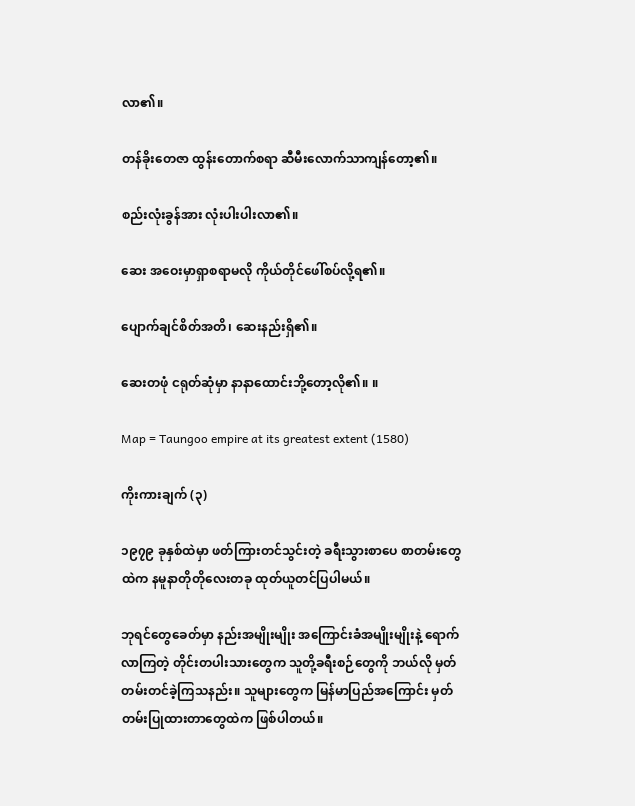လာ၏။

တန်ခိုးတေဇာ ထွန်းတောက်စရာ ဆီမီးလောက်သာကျန်တော့၏။

စည်းလုံးခွန်အား လုံးပါးပါးလာ၏။

ဆေး အဝေးမှာရှာစရာမလို ကိုယ်တိုင်ဖေါ်စပ်လို့ရ၏။

ပျောက်ချင်စိတ်အတိ၊ ဆေးနည်းရှိ၏။

ဆေးတဖုံ ငရုတ်ဆုံမှာ နာနာထောင်းဘို့တော့လို၏။ ။

Map = Taungoo empire at its greatest extent (1580)

ကိုးကားချက် (၃)

၁၉၇၉ ခုနှစ်ထဲမှာ ဖတ်ကြားတင်သွင်းတဲ့ ခရီးသွားစာပေ စာတမ်းတွေထဲက နမူနာတိုတိုလေးတခု ထုတ်ယူတင်ပြပါမယ်။

ဘုရင်တွေခေတ်မှာ နည်းအမျိုးမျိုး အကြောင်းခံအမျိုးမျိုးနဲ့ ရောက်လာကြတဲ့ တိုင်းတပါးသားတွေက သူတို့ခရီးစဉ်တွေကို ဘယ်လို မှတ်တမ်းတင်ခဲ့ကြသနည်း။ သူများတွေက မြန်မာပြည်အကြောင်း မှတ်တမ်းပြုထားတာတွေထဲက ဖြစ်ပါတယ်။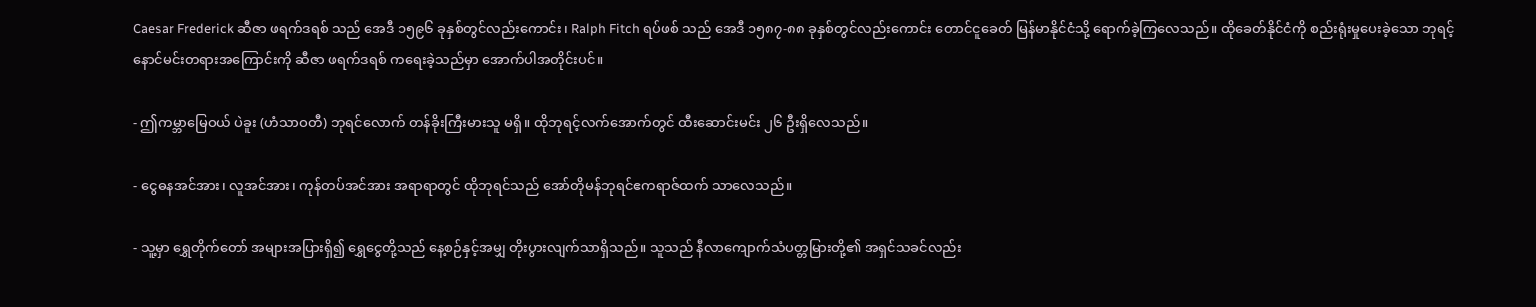Caesar Frederick ဆီဇာ ဖရက်ဒရစ် သည် အေဒီ ၁၅၉၆ ခုနှစ်တွင်လည်းကောင်း၊ Ralph Fitch ရပ်ဖစ် သည် အေဒီ ၁၅၈၇-၈၈ ခုနှစ်တွင်လည်းကောင်း တောင်ငူခေတ် မြန်မာနိုင်ငံသို့ ရောက်ခဲ့ကြလေသည်။ ထိုခေတ်နိုင်ငံကို စည်းရုံးမှုပေးခဲ့သော ဘုရင့်နောင်မင်းတရားအကြောင်းကို ဆီဇာ ဖရက်ဒရစ် ကရေးခဲ့သည်မှာ အောက်ပါအတိုင်းပင်။

- ဤကမ္ဘာမြေဝယ် ပဲခူး (ဟံသာဝတီ) ဘုရင်လောက် တန်ခိုးကြီးမားသူ မရှိ။ ထိုဘုရင့်လက်အောက်တွင် ထီးဆောင်းမင်း ၂၆ ဦးရှိလေသည်။

- ငွေဓနအင်အား၊ လူအင်အား၊ ကုန်တပ်အင်အား အရာရာတွင် ထိုဘုရင်သည် အော်တိုမန်ဘုရင်ဧကရာဇ်ထက် သာလေသည်။

- သူ့မှာ ရွှေတိုက်တော် အများအပြားရှိ၍ ရွှေငွေတို့သည် နေ့စဉ်နှင့်အမျှ တိုးပွားလျက်သာရှိသည်။ သူသည် နီလာကျောက်သံပတ္တမြားတို့၏ အရှင်သခင်လည်း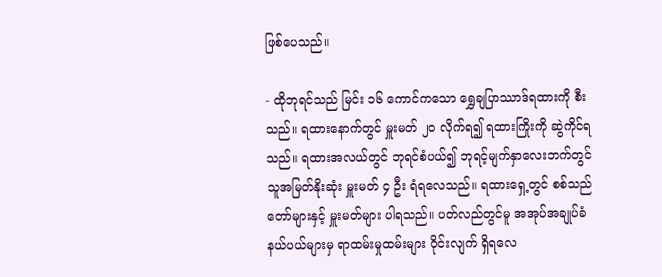ဖြစ်ပေသည်။

- ထိုဘုရင်သည် မြင်း ၁၆ ကောင်ကသော ရွှေချပြာဿာဒ်ရထားကို စီးသည်။ ရထားနောက်တွင် မှူးမတ် ၂၀ လိုက်ရ၍ ရထားကြိုးကို ဆွဲကိုင်ရသည်။ ရထားအလယ်တွင် ဘုရင်စံပယ်၍ ဘုရင့်မျက်နှာလေးဘက်တွင် သူအမြတ်နိုးဆုံး မှူးမတ် ၄ ဦး ရံရလေသည်။ ရထားရှေ့တွင် စစ်သည်တော်များနှင့် မှူးမတ်များ ပါရသည်။ ပတ်လည်တွင်မူ အအုပ်အချုပ်ခံ နယ်ပယ်များမှ ရာထမ်းမှုထမ်းများ ဝိုင်းလျက် ရှိရလေ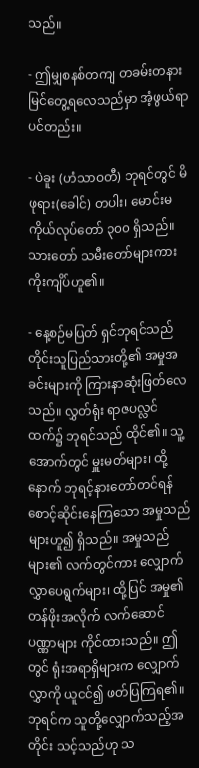သည်။

- ဤမျှစနစ်တကျ တခမ်းတနား မြင်တွေ့ရလေသည်မှာ အံ့ဖွယ်ရာပင်တည်း။

- ပဲခူး (ဟံသာဝတီ) ဘုရင်တွင် မိဖုရား(ခေါင်) တပါး၊ မောင်းမ ကိုယ်လုပ်တော် ၃၀၀ ရှိသည်။ သားတော် သမီးတော်များကား ကိုးကျိပ်ဟူ၏။

- နေ့စဉ်မပြတ် ရှင်ဘုရင်သည် တိုင်းသူပြည်သားတို့၏ အမှုအခင်းများကို ကြားနာဆုံးဖြတ်လေသည်။ လွှတ်ရုံး ရာဇပလ္လင်ထက်၌ ဘုရင်သည် ထိုင်၏။ သူ့အောက်တွင် မှူးမတ်များ၊ ထို့နောက် ဘုရင့်နားတော်တင်ရန် စောင့်ဆိုင်းနေကြသော အမှုသည်များဟူ၍ ရှိသည်။ အမှုသည်များ၏ လက်တွင်ကား လျှောက်လွှာပေရွက်များ၊ ထို့ပြင် အမှု၏တန်ဖိုးအလိုက် လက်ဆောင်ပဏ္ဏာများ ကိုင်ထားသည်။ ဤတွင် ရုံးအရာရှိများက လျှောက်လွှာကို ယူငင်၍ ဖတ်ပြကြရ၏။ ဘုရင်က သူတို့လျှောက်သည့်အတိုင်း သင့်သည်ဟု သ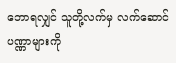ဘောရလျှင် သူတို့လက်မှ လက်ဆောင်ပဏ္ဏာများကို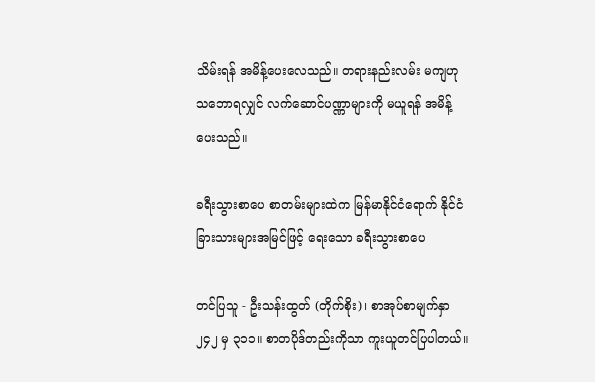သိမ်းရန် အမိန့်ပေးလေသည်။ တရားနည်းလမ်း မကျဟု သဘောရလျှင် လက်ဆောင်ပဏ္ဏာများကို မယူရန် အမိန့်ပေးသည်။

ခရီးသွားစာပေ စာတမ်းများထဲက မြန်မာနိုင်ငံရောက် နိုင်ငံခြားသားများအမြင်ဖြင့် ရေးသော ခရီးသွားစာပေ

တင်ပြသူ - ဦးသန်းထွတ် (တိုက်စိုး)၊ စာအုပ်စာမျက်နှာ ၂၄၂ မှ ၃၁၁။ စာတပိုဒ်တည်းကိုသာ ကူးယူတင်ပြပါတယ်။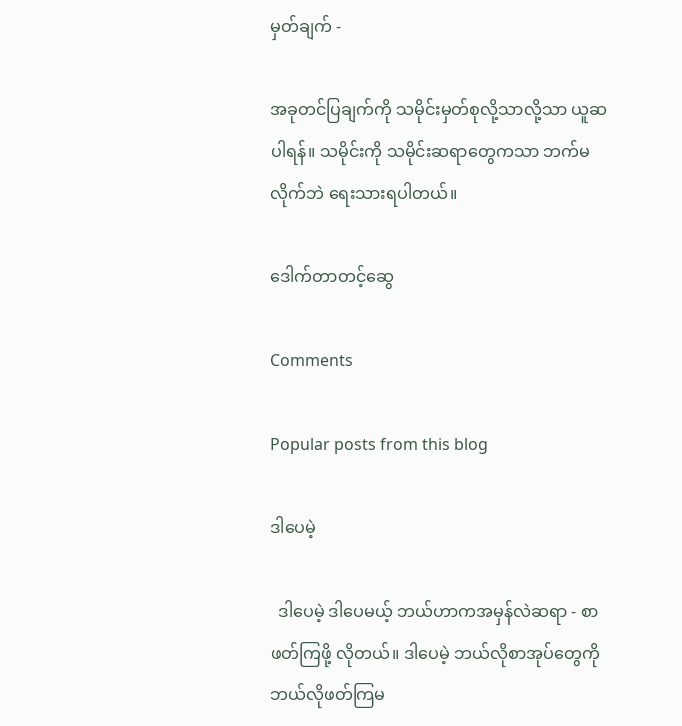မှတ်ချက် -

အခုတင်ပြချက်ကို သမိုင်းမှတ်စုလို့သာလို့သာ ယူဆပါရန်။ သမိုင်းကို သမိုင်းဆရာတွေကသာ ဘက်မလိုက်ဘဲ ရေးသားရပါတယ်။

ဒေါက်တာတင့်ဆွေ

Comments

Popular posts from this blog

ဒါပေမဲ့

  ဒါပေမဲ့ ဒါပေမယ့် ဘယ်ဟာကအမှန်လဲဆရာ - စာဖတ်ကြဖို့ လိုတယ်။ ဒါပေမဲ့ ဘယ်လိုစာအုပ်တွေကို ဘယ်လိုဖတ်ကြမ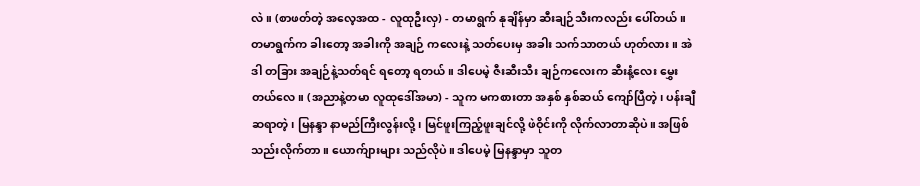လဲ။ (စာဖတ်တဲ့ အလေ့အထ - လူထုဦးလှ) - တမာရွက် နုချိန်မှာ ဆီးချဉ်သီးကလည်း ပေါ်တယ်။ တမာရွက်က ခါးတော့ အခါးကို အချဉ် ကလေးနဲ့ သတ်ပေးမှ အခါး သက်သာတယ် ဟုတ်လား။ အဲဒါ တခြား အချဉ်နဲ့သတ်ရင် ရတော့ ရတယ်။ ဒါပေမဲ့ ဇီးဆီးသီး ချဉ်ကလေးက ဆီးနံ့လေး မွှေးတယ်လေ။ (အညာနဲ့တမာ လူထုဒေါ်အမာ) - သူက မကစားတာ အနှစ် နှစ်ဆယ် ကျော်ပြီတဲ့၊ ပန်းချီဆရာတဲ့၊ မြနန္ဒာ နာမည်ကြီးလွန်းလို့၊ မြင်ဖူးကြည့်ဖူးချင်လို့ ဖဲဝိုင်းကို လိုက်လာတာဆိုပဲ။ အဖြစ်သည်းလိုက်တာ။ ယောက်ျားများ သည်လိုပဲ။ ဒါပေမဲ့ မြနန္ဒာမှာ သူတ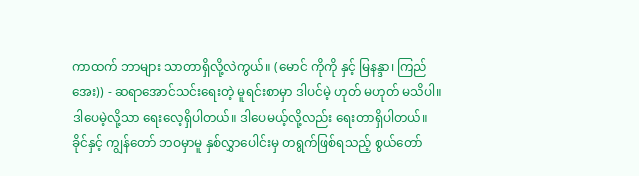ကာထက် ဘာများ သာတာရှိလို့လဲကွယ်။ (မောင် ကိုကို နှင့် မြနန္ဒာ၊ ကြည်အေး)) - ဆရာအောင်သင်းရေးတဲ့ မူရင်းစာမှာ ဒါပင်မဲ့ ဟုတ် မဟုတ် မသိပါ။ ဒါပေမဲ့လို့သာ ရေးလေ့ရှိပါတယ်။ ဒါပေမယ့်လို့လည်း ရေးတာရှိပါတယ်။ ခိုင်နှင့် ကျွန်တော် ဘဝမှာမူ နှစ်လွှာပေါင်းမှ တရွက်ဖြစ်ရသည့် စွယ်တော်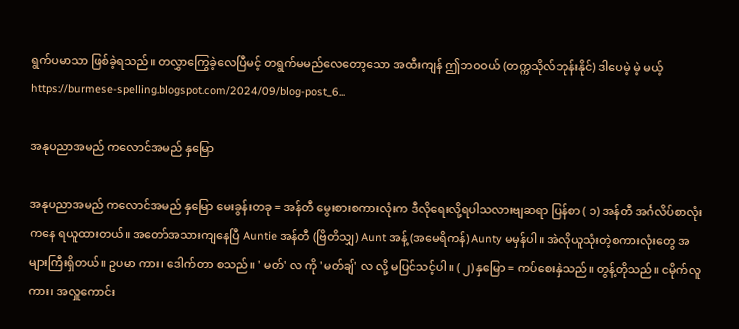ရွက်ပမာသာ ဖြစ်ခဲ့ရသည်။ တလွှာကြွေခဲ့လေပြီမင့် တရွက်မမည်လေတော့သော အထီးကျန် ဤဘဝဝယ် (တက္ကသိုလ်ဘုန်းနိုင်) ဒါပေမဲ့ မဲ့ မယ့် https://burmese-spelling.blogspot.com/2024/09/blog-post_6...

အနုပညာအမည် ကလောင်အမည် နှမြော

အနုပညာအမည် ကလောင်အမည် နှမြော မေးခွန်းတခု = အန်တီ မွေးစားစကားလုံးက ဒီလိုရေးလို့ရပါသလားဗျဆရာ ပြန်စာ ( ၁) အန်တီ အင်္ဂလိပ်စာလုံးကနေ ရယူထားတယ်။ အတော်အသားကျနေပြီ Auntie အန်တီ (ဗြိတိသျှ) Aunt အန့် (အမေရိကန်) Aunty မမှန်ပါ။ အဲလိုယူသုံးတဲ့စကားလုံးတွေ အများကြီးရှိတယ်။ ဥပမာ ကား၊ ဒေါက်တာ စသည်။ ' မတ်' လ ကို 'မတ်ချ်' လ လို့ မပြင်သင့်ပါ။ ( ၂) နှမြော = ကပ်စေးနှဲသည်။ တွန့်တိုသည်။ ငမိုက်လူကား၊ အလှူကောင်း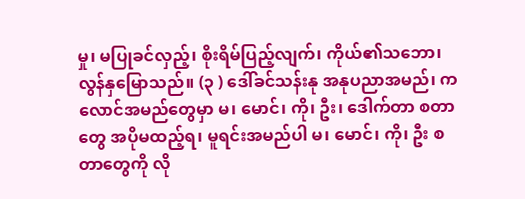မှု၊ မပြုခင်လှည့်၊ စိုးရိမ်ပြည့်လျက်၊ ကိုယ်၏သဘော၊ လွန်နှမြောသည်။ (၃ ) ဒေါ်ခင်သန်းနု အနုပညာအမည်၊ ကလောင်အမည်တွေမှာ မ၊ မောင်၊ ကို၊ ဦး၊ ဒေါက်တာ စတာတွေ အပိုမထည့်ရ၊ မူရင်းအမည်ပါ မ၊ မောင်၊ ကို၊ ဦး စတာတွေကို လို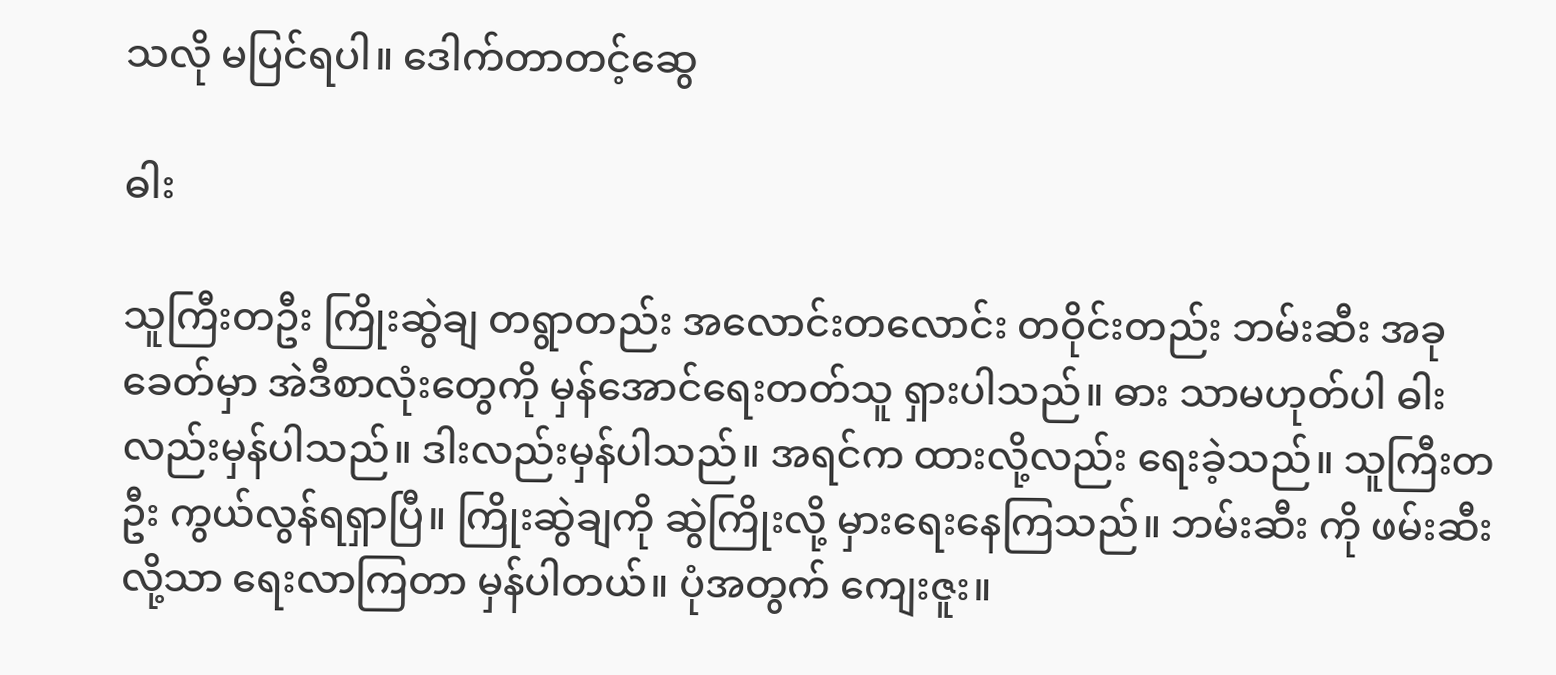သလို မပြင်ရပါ။ ဒေါက်တာတင့်ဆွေ

ဓါး

သူကြီးတဦး ကြိုးဆွဲချ တရွာတည်း အလောင်းတလောင်း တဝိုင်းတည်း ဘမ်းဆီး အခုခေတ်မှာ အဲဒီစာလုံးတွေကို မှန်အောင်ရေးတတ်သူ ရှားပါသည်။ ဓား သာမဟုတ်ပါ ဓါးလည်းမှန်ပါသည်။ ဒါးလည်းမှန်ပါသည်။ အရင်က ထားလို့လည်း ရေးခဲ့သည်။ သူကြီးတဦး ကွယ်လွန်ရရှာပြီ။ ကြိုးဆွဲချကို ဆွဲကြိုးလို့ မှားရေးနေကြသည်။ ဘမ်းဆီး ကို ဖမ်းဆီးလို့သာ ရေးလာကြတာ မှန်ပါတယ်။ ပုံအတွက် ကျေးဇူး။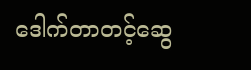ဒေါက်တာတင့်ဆွေ